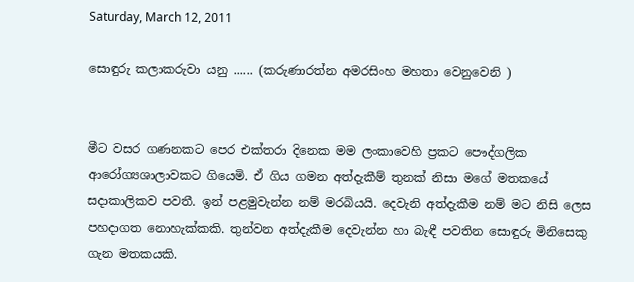Saturday, March 12, 2011

සොඳුරු කලාකරුවා යනු ...... (කරුණාරත්න අමරසිංහ මහතා වෙනුවෙනි )


මීට වසර ගණනකට පෙර එක්තරා දිනෙක මම ලංකාවෙහි ප්‍රකට පෞද්ගලික ආරෝග්‍යශාලාවකට ගියෙමි. ඒ ගිය ගමන අත්දැකීම් තුනක් නිසා මගේ මතකයේ සදාකාලිකව පවතී. ඉන් පළමුවැන්න නම් මරබියයි. දෙවැනි අත්දැකීම නම් මට නිසි ලෙස පහදාගත නොහැක්කකි. තුන්වන අත්දැකීම දෙවැන්න හා බැඳී පවතින සොඳුරු මිනිසෙකු ගැන මතකයකි.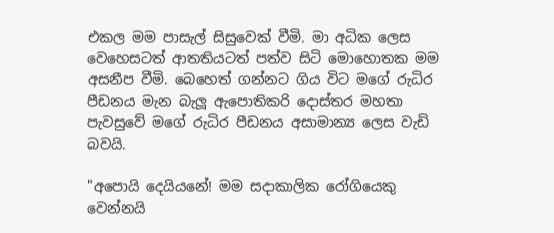එකල මම පාසැල් සිසුවෙක් වීමි. මා අධික ලෙස වෙහෙසටත් ආතතියටත් පත්ව සිටි මොහොතක මම අසනීප වීමි. බෙහෙත් ගන්නට ගිය විට මගේ රුධිර පීඩනය මැන බැලූ ඇපොතිකරි දොස්තර මහතා පැවසුවේ මගේ රුධිර පීඩනය අසාමාන්‍ය ලෙස වැඩි බවයි.

"අපොයි දෙයියනේ! මම සදාකාලික රෝගියෙකු වෙන්නයි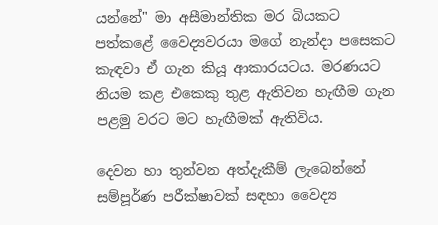යන්නේ" මා අසීමාන්තික මර බියකට පත්කළේ වෛද්‍යවරයා මගේ නැන්දා පසෙකට කැඳවා ඒ ගැන කියූ ආකාරයටය. මරණයට නියම කළ එකෙකු තුළ ඇතිවන හැඟීම ගැන පළමු වරට මට හැඟීමක් ඇතිවිය.

දෙවන හා තුන්වන අත්දැකීම් ලැබෙන්නේ සම්පූර්ණ පරීක්ෂාවක් සඳහා වෛද්‍ය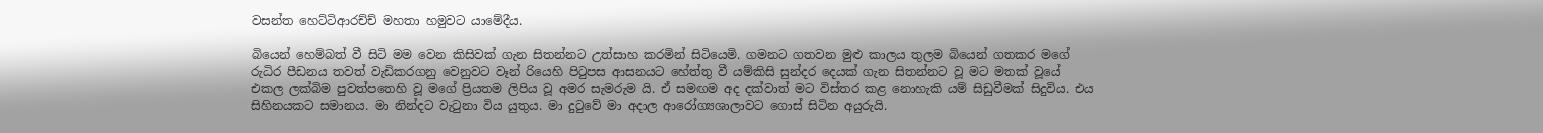වසන්ත හෙට්ටිආරච්ච් මහතා හමුවට යාමේදීය.

බියෙන් හෙම්බත් වී සිටි මම වෙන කිසිවක් ගැන සිතන්නට උත්සාහ කරමින් සිටියෙමි. ගමනට ගතවන මුළු කාලය තුලම බියෙන් ගතකර මගේ රුධිර පීඩනය තවත් වැඩිකරගනු වෙනුවට වෑන් රියෙහි පිටුපස ආසනයට හේත්තු වී යම්කිසි සුන්දර දෙයක් ගැන සිතන්නට වූ මට මතක් වූයේ එකල ලක්බිම පුවත්පතෙහි වූ මගේ ප්‍රියතම ලිපිය වූ අමර සැමරුම යි. ඒ සමඟම අද දක්වාත් මට විස්තර කළ නොහැකි යම් සිඩුවීමක් සිදුවිය. එය සිහිනයකට සමානය. මා නින්දට වැටුනා විය යුතුය. මා දුටුවේ මා අදාල ආරෝග්‍යශාලාවට ගොස් සිටින අයුරුයි.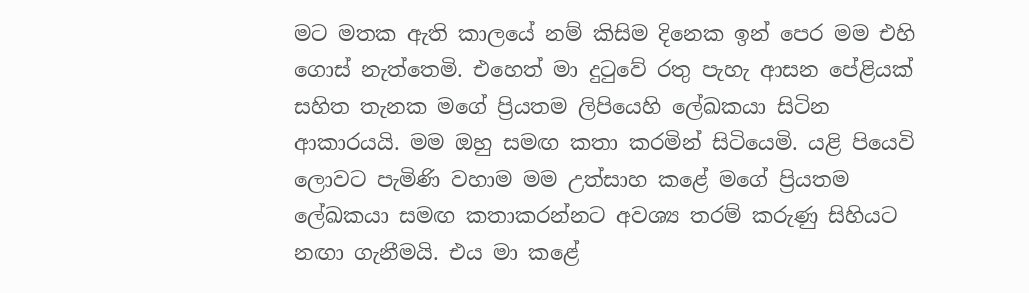මට මතක ඇති කාලයේ නම් කිසිම දිනෙක ඉන් පෙර මම එහි ගොස් නැත්තෙමි. එහෙත් මා දුටුවේ රතු පැහැ ආසන පේළියක් සහිත තැනක මගේ ප්‍රියතම ලිපියෙහි ලේඛකයා සිටින ආකාරයයි. මම ඔහු සමඟ කතා කරමින් සිටියෙමි. යළි පියෙවි ලොවට පැමිණි වහාම මම උත්සාහ කළේ මගේ ප්‍රියතම ලේඛකයා සමඟ කතාකරන්නට අවශ්‍ය තරම් කරුණු සිහියට නඟා ගැනීමයි. එය මා කළේ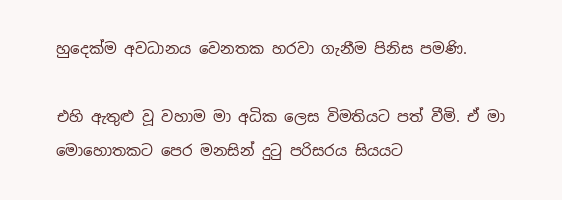හුදෙක්ම අවධානය වෙනතක හරවා ගැනීම පිනිස පමණි.

එහි ඇතුළු වූ වහාම මා අධික ලෙස විමතියට පත් වීමි. ඒ මා මොහොතකට පෙර මනසින් දුටු පරිසරය සියයට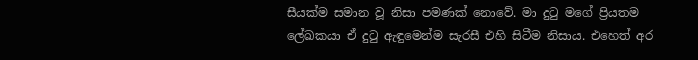සීයක්ම සමාන වූ නිසා පමණක් නොවේ. මා දුටු මගේ ප්‍රියතම ලේඛකයා ඒ දුටු ඇඳුමෙන්ම සැරසී එහි සිටීම නිසාය. එහෙත් අර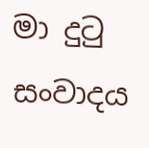මා දුටු සංවාදය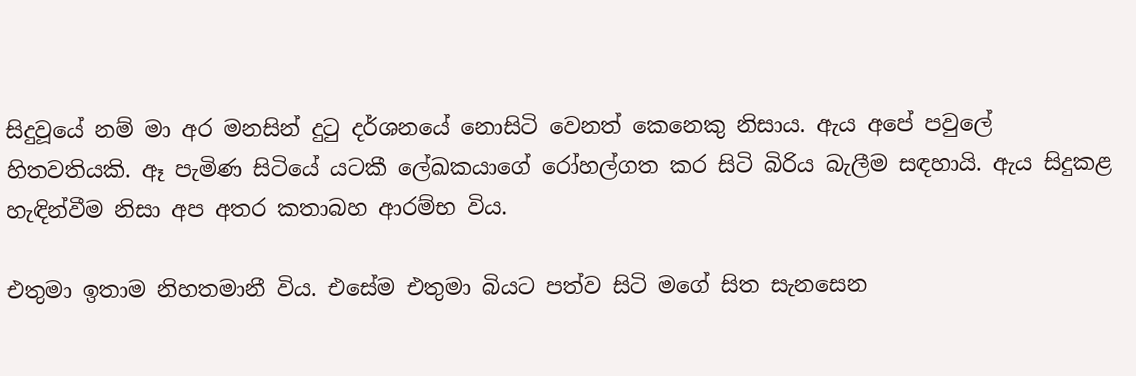සිදුවූයේ නම් මා අර මනසින් දුටු දර්ශනයේ නොසිටි වෙනත් කෙනෙකු නිසාය. ඇය අපේ පවුලේ හිතවතියකි. ඈ පැමිණ සිටියේ යටකී ලේඛකයාගේ රෝහල්ගත කර සිටි බිරිය බැලීම සඳහායි. ඇය සිදුකළ හැඳින්වීම නිසා අප අතර කතාබහ ආරම්භ විය.

එතුමා ඉතාම නිහතමානී විය. එසේම එතුමා බියට පත්ව සිටි මගේ සිත සැනසෙන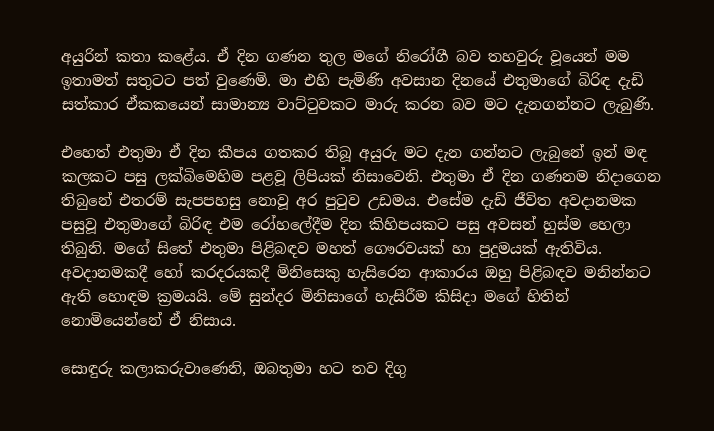අයුරින් කතා කළේය. ඒ දින ගණන තුල මගේ නිරෝගී බව තහවුරු වූයෙන් මම ඉතාමත් සතුටට පත් වුණෙමි. මා එහි පැමිණි අවසාන දිනයේ එතුමාගේ බිරිඳ දැඩි සත්කාර ඒකකයෙන් සාමාන්‍ය වාට්ටුවකට මාරු කරන බව මට දැනගන්නට ලැබුණි.

එහෙත් එතුමා ඒ දින කීපය ගතකර තිබූ අයුරු මට දැන ගන්නට ලැබුනේ ඉන් මඳ කලකට පසු ලක්බිමෙහිම පළවූ ලිපියක් නිසාවෙනි. එතුමා ඒ දින ගණනම නිදාගෙන තිබුනේ එතරම් සැපපහසු නොවූ අර පුටුව උඩමය. එසේම දැඩි ජීවිත අවදානමක පසුවූ එතුමාගේ බිරිඳ එම රෝහලේදීම දින කිහිපයකට පසු අවසන් හුස්ම හෙලා තිබුනි. මගේ සිතේ එතුමා පිළිබඳව මහත් ගෞරවයක් හා පුදුමයක් ඇතිවිය.
අවදානමකදී හෝ කරදරයකදී මිනිසෙකු හැසිරෙන ආකාරය ඔහු පිළිබඳව මනින්නට ඇති හොඳම ක්‍රමයයි. මේ සුන්දර මිනිසාගේ හැසිරීම කිසිදා මගේ හිතින් නොමියෙන්නේ ඒ නිසාය.

සොඳුරු කලාකරුවාණෙනි, ඔබතුමා හට තව දිගු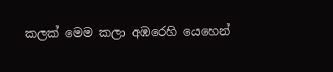කලක් මෙම කලා අඹරෙහි යෙහෙන්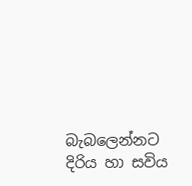බැබලෙන්නට දිරිය හා සවිය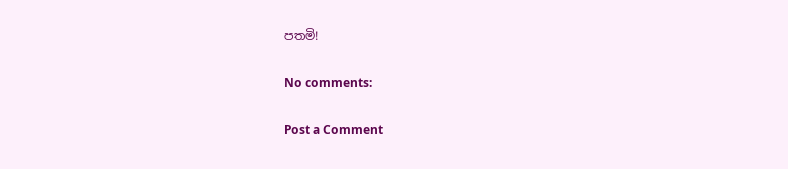පතමි!

No comments:

Post a Comment